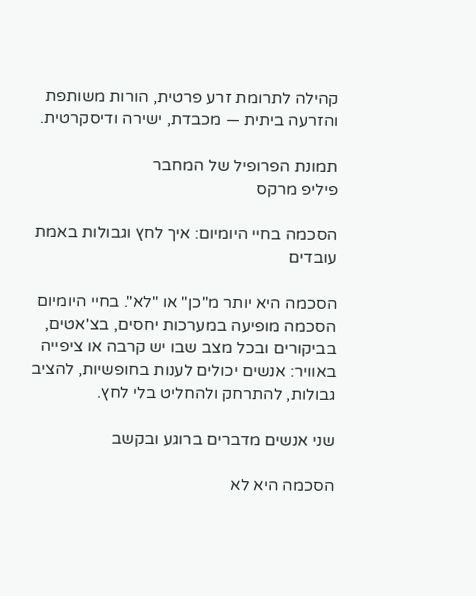קהילה לתרומת זרע פרטית, הורות משותפת והזרעה ביתית — מכבדת, ישירה ודיסקרטית.

תמונת הפרופיל של המחבר
פיליפ מרקס

הסכמה בחיי היומיום: איך לחץ וגבולות באמת עובדים

הסכמה היא יותר מ"כן" או "לא". בחיי היומיום הסכמה מופיעה במערכות יחסים, בצ'אטים, בביקורים ובכל מצב שבו יש קרבה או ציפייה באוויר: אנשים יכולים לענות בחופשיות, להציב גבולות, להתרחק ולהחליט בלי לחץ.

שני אנשים מדברים ברוגע ובקשב

הסכמה היא לא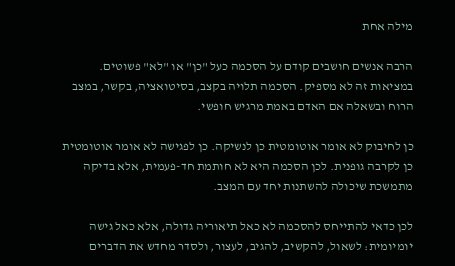מילה אחת

הרבה אנשים חושבים קודם על הסכמה כעל "כן" או "לא" פשוטים. במציאות זה לא מספיק. הסכמה תלויה בקצב, בסיטואציה, בקשר, במצב הרוח ובשאלה אם האדם באמת מרגיש חופשי.

כן לחיבוק לא אומר אוטומטית כן לנשיקה. כן לפגישה לא אומר אוטומטית כן לקרבה גופנית. לכן הסכמה היא לא חותמת חד-פעמית, אלא בדיקה מתמשכת שיכולה להשתנות יחד עם המצב.

לכן כדאי להתייחס להסכמה לא כאל תיאוריה גדולה, אלא כאל גישה יומיומית: לשאול, להקשיב, להגיב, לעצור, ולסדר מחדש את הדברים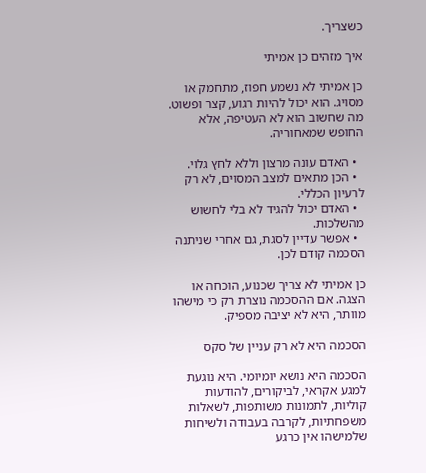כשצריך.

איך מזהים כן אמיתי

כן אמיתי לא נשמע חפוז, מתחמק או מסויג. הוא יכול להיות רגוע, קצר ופשוט. מה שחשוב הוא לא העטיפה, אלא החופש שמאחוריה.

  • האדם עונה מרצון וללא לחץ גלוי.
  • הכן מתאים למצב המסוים, לא רק לרעיון הכללי.
  • האדם יכול להגיד לא בלי לחשוש מהשלכות.
  • אפשר עדיין לסגת, גם אחרי שניתנה הסכמה קודם לכן.

כן אמיתי לא צריך שכנוע, הוכחה או הצגה. אם ההסכמה נוצרת רק כי מישהו מוותר, היא לא יציבה מספיק.

הסכמה היא לא רק עניין של סקס

הסכמה היא נושא יומיומי. היא נוגעת למגע אקראי, לביקורים, להודעות קוליות, לתמונות משותפות, לשאלות משפחתיות, לקרבה בעבודה ולשיחות שלמישהו אין כרגע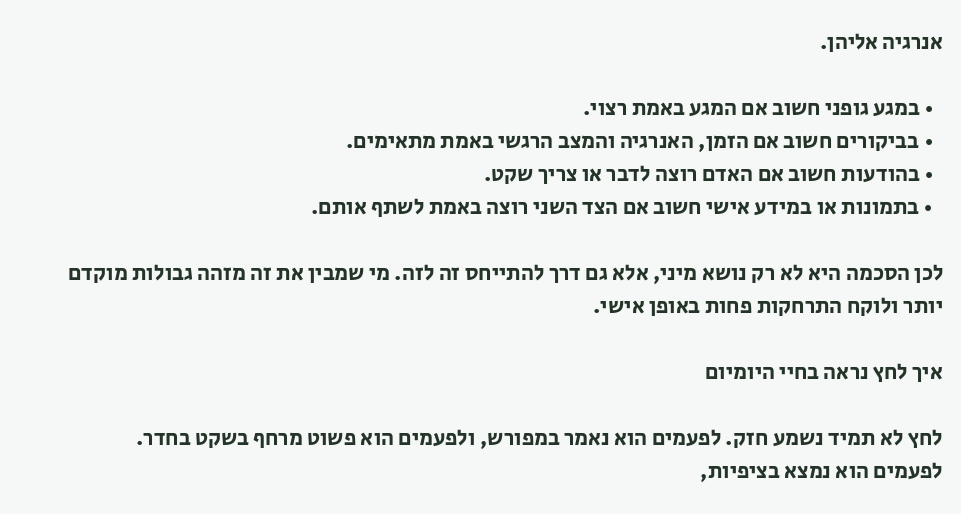אנרגיה אליהן.

  • במגע גופני חשוב אם המגע באמת רצוי.
  • בביקורים חשוב אם הזמן, האנרגיה והמצב הרגשי באמת מתאימים.
  • בהודעות חשוב אם האדם רוצה לדבר או צריך שקט.
  • בתמונות או במידע אישי חשוב אם הצד השני רוצה באמת לשתף אותם.

לכן הסכמה היא לא רק נושא מיני, אלא גם דרך להתייחס זה לזה. מי שמבין את זה מזהה גבולות מוקדם יותר ולוקח התרחקות פחות באופן אישי.

איך לחץ נראה בחיי היומיום

לחץ לא תמיד נשמע חזק. לפעמים הוא נאמר במפורש, ולפעמים הוא פשוט מרחף בשקט בחדר. לפעמים הוא נמצא בציפיות,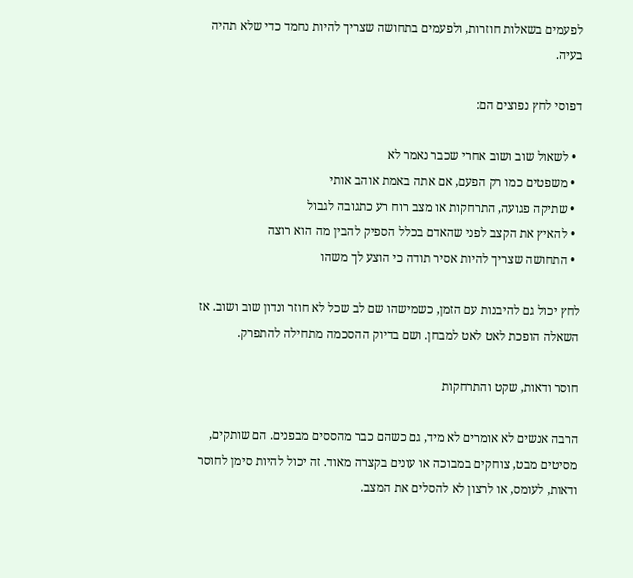לפעמים בשאלות חוזרות, ולפעמים בתחושה שצריך להיות נחמד כדי שלא תהיה בעיה.

דפוסי לחץ נפוצים הם:

  • לשאול שוב ושוב אחרי שכבר נאמר לא
  • משפטים כמו רק הפעם, אם אתה באמת אוהב אותי
  • שתיקה פגועה, התרחקות או מצב רוח רע כתגובה לגבול
  • להאיץ את הקצב לפני שהאדם בכלל הספיק להבין מה הוא רוצה
  • התחושה שצריך להיות אסיר תודה כי הוצע לך משהו

לחץ יכול גם להיבנות עם הזמן, כשמישהו שם לב שכל לא חוזר ונדון שוב ושוב. אז השאלה הופכת לאט לאט למבחן. ושם בדיוק ההסכמה מתחילה להתפרק.

חוסר ודאות, שקט והתרחקות

הרבה אנשים לא אומרים לא מיד, גם כשהם כבר מהססים מבפנים. הם שותקים, מסיטים מבט, צוחקים במבוכה או עונים בקצרה מאוד. זה יכול להיות סימן לחוסר ודאות, לעומס, או לרצון לא להסלים את המצב.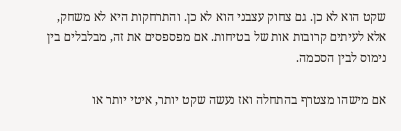שקט הוא לא כן. גם צחוק עצבני הוא לא כן. והתרחקות היא לא משחק, אלא לעיתים קרובות אות של בטיחות. אם מפספסים את זה, מבלבלים בין נימוס לבין הסכמה.

אם מישהו מצטרף בהתחלה ואז נעשה שקט יותר, איטי יותר או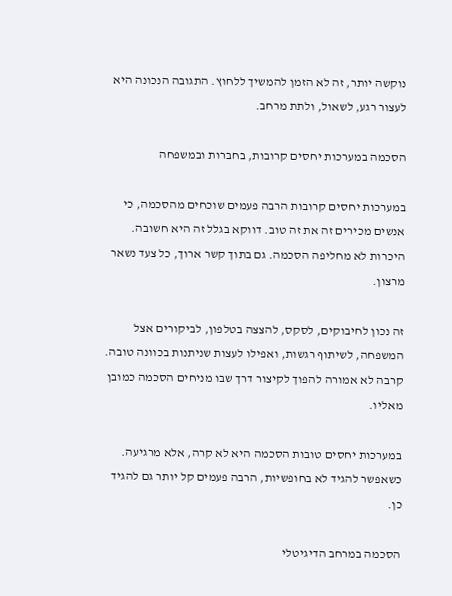נוקשה יותר, זה לא הזמן להמשיך ללחוץ. התגובה הנכונה היא לעצור רגע, לשאול, ולתת מרחב.

הסכמה במערכות יחסים קרובות, בחברות ובמשפחה

במערכות יחסים קרובות הרבה פעמים שוכחים מהסכמה, כי אנשים מכירים זה את זה טוב. דווקא בגלל זה היא חשובה. היכרות לא מחליפה הסכמה. גם בתוך קשר ארוך, כל צעד נשאר מרצון.

זה נכון לחיבוקים, לסקס, להצצה בטלפון, לביקורים אצל המשפחה, לשיתוף רגשות, ואפילו לעצות שניתנות בכוונה טובה. קרבה לא אמורה להפוך לקיצור דרך שבו מניחים הסכמה כמובן מאליו.

במערכות יחסים טובות הסכמה היא לא קרה, אלא מרגיעה. כשאפשר להגיד לא בחופשיות, הרבה פעמים קל יותר גם להגיד כן.

הסכמה במרחב הדיגיטלי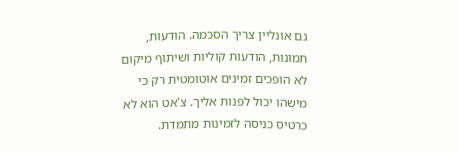גם אונליין צריך הסכמה. הודעות, תמונות, הודעות קוליות ושיתוף מיקום לא הופכים זמינים אוטומטית רק כי מישהו יכול לפנות אליך. צ'אט הוא לא כרטיס כניסה לזמינות מתמדת.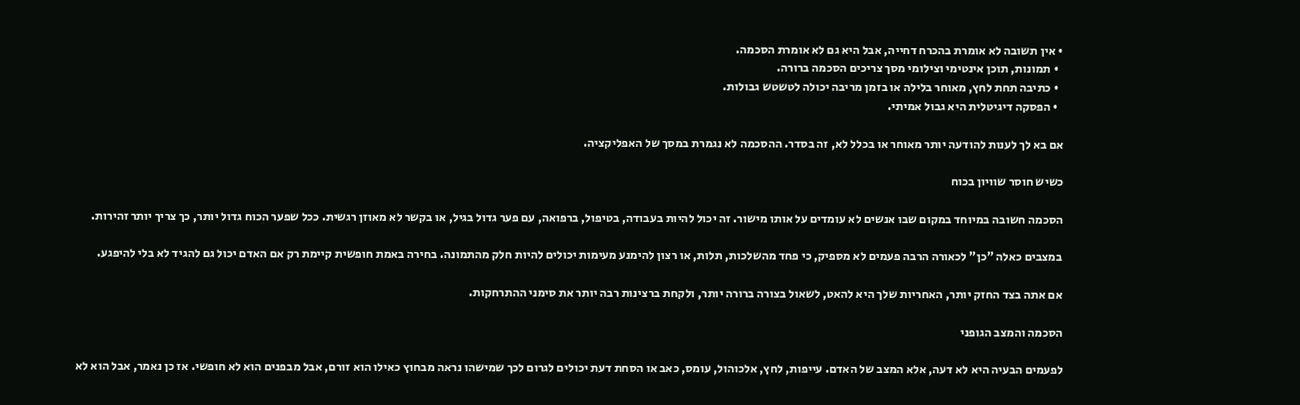• אין תשובה לא אומרת בהכרח דחייה, אבל היא גם לא אומרת הסכמה.
  • תמונות, תוכן אינטימי וצילומי מסך צריכים הסכמה ברורה.
  • כתיבה תחת לחץ, מאוחר בלילה או בזמן מריבה יכולה לטשטש גבולות.
  • הפסקה דיגיטלית היא גבול אמיתי.

אם בא לך לענות להודעה יותר מאוחר או בכלל לא, זה בסדר. ההסכמה לא נגמרת במסך של האפליקציה.

כשיש חוסר שוויון בכוח

הסכמה חשובה במיוחד במקום שבו אנשים לא עומדים על אותו מישור. זה יכול להיות בעבודה, בטיפול, ברפואה, עם פער גדול בגיל, או בקשר לא מאוזן רגשית. ככל שפער הכוח גדול יותר, כך צריך יותר זהירות.

במצבים כאלה "כן" לכאורה הרבה פעמים לא מספיק, כי פחד מהשלכות, תלות, או רצון להימנע מעימות יכולים להיות חלק מהתמונה. בחירה באמת חופשית קיימת רק אם האדם יכול גם להגיד לא בלי להיפגע.

אם אתה בצד החזק יותר, האחריות שלך היא להאט, לשאול בצורה ברורה יותר, ולקחת ברצינות רבה יותר את סימני ההתרחקות.

הסכמה והמצב הגופני

לפעמים הבעיה היא לא דעה, אלא המצב של האדם. עייפות, לחץ, אלכוהול, עומס, כאב או הסחת דעת יכולים לגרום לכך שמישהו נראה מבחוץ כאילו הוא זורם, אבל מבפנים הוא לא חופשי. אז כן נאמר, אבל הוא לא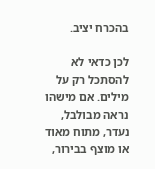בהכרח יציב.

לכן כדאי לא להסתכל רק על מילים. אם מישהו נראה מבולבל, נעדר, מתוח מאוד או מוצף בבירור,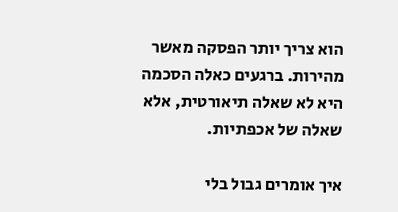הוא צריך יותר הפסקה מאשר מהירות. ברגעים כאלה הסכמה היא לא שאלה תיאורטית, אלא שאלה של אכפתיות.

איך אומרים גבול בלי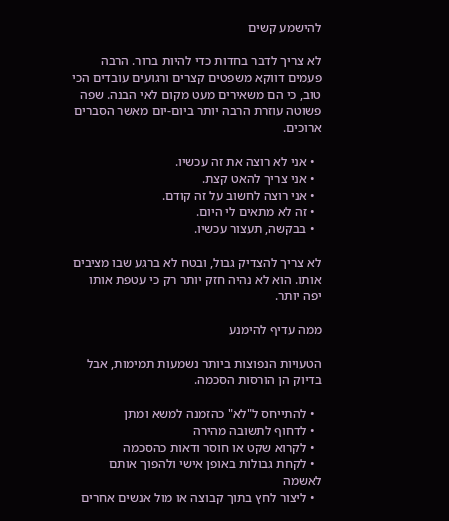להישמע קשים

לא צריך לדבר בחדות כדי להיות ברור. הרבה פעמים דווקא משפטים קצרים ורגועים עובדים הכי טוב, כי הם משאירים מעט מקום לאי הבנה. שפה פשוטה עוזרת הרבה יותר ביום-יום מאשר הסברים ארוכים.

  • אני לא רוצה את זה עכשיו.
  • אני צריך להאט קצת.
  • אני רוצה לחשוב על זה קודם.
  • זה לא מתאים לי היום.
  • בבקשה, תעצור עכשיו.

לא צריך להצדיק גבול, ובטח לא ברגע שבו מציבים אותו. הוא לא נהיה חזק יותר רק כי עטפת אותו יפה יותר.

ממה עדיף להימנע

הטעויות הנפוצות ביותר נשמעות תמימות, אבל בדיוק הן הורסות הסכמה.

  • להתייחס ל"לא" כהזמנה למשא ומתן
  • לדחוף לתשובה מהירה
  • לקרוא שקט או חוסר ודאות כהסכמה
  • לקחת גבולות באופן אישי ולהפוך אותם לאשמה
  • ליצור לחץ בתוך קבוצה או מול אנשים אחרים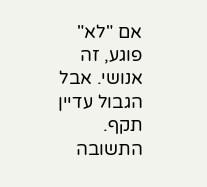אם "לא" פוגע, זה אנושי. אבל הגבול עדיין תקף. התשובה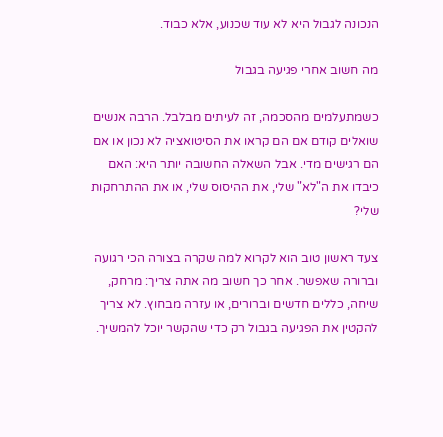הנכונה לגבול היא לא עוד שכנוע, אלא כבוד.

מה חשוב אחרי פגיעה בגבול

כשמתעלמים מהסכמה, זה לעיתים מבלבל. הרבה אנשים שואלים קודם אם הם קראו את הסיטואציה לא נכון או אם הם רגישים מדי. אבל השאלה החשובה יותר היא: האם כיבדו את ה"לא" שלי, את ההיסוס שלי, או את ההתרחקות שלי?

צעד ראשון טוב הוא לקרוא למה שקרה בצורה הכי רגועה וברורה שאפשר. אחר כך חשוב מה אתה צריך: מרחק, שיחה, כללים חדשים וברורים, או עזרה מבחוץ. לא צריך להקטין את הפגיעה בגבול רק כדי שהקשר יוכל להמשיך.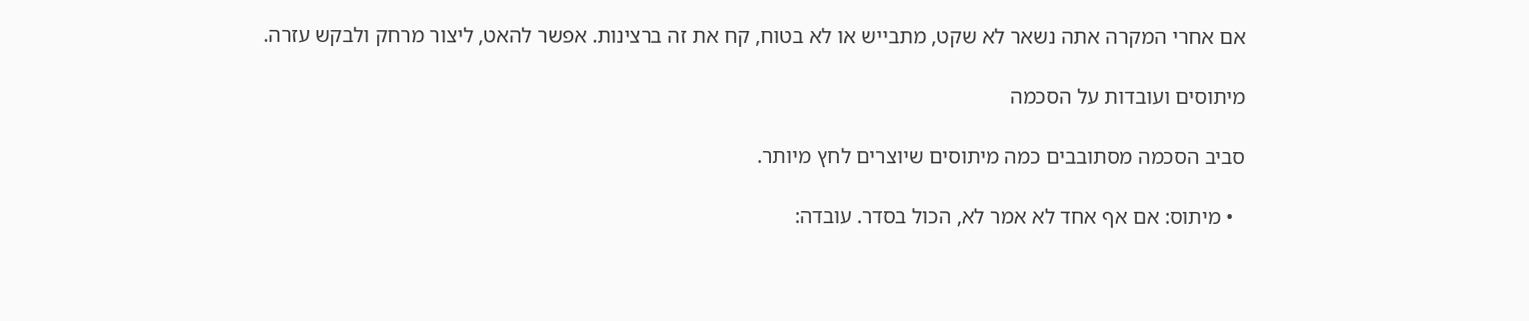אם אחרי המקרה אתה נשאר לא שקט, מתבייש או לא בטוח, קח את זה ברצינות. אפשר להאט, ליצור מרחק ולבקש עזרה.

מיתוסים ועובדות על הסכמה

סביב הסכמה מסתובבים כמה מיתוסים שיוצרים לחץ מיותר.

  • מיתוס: אם אף אחד לא אמר לא, הכול בסדר. עובדה: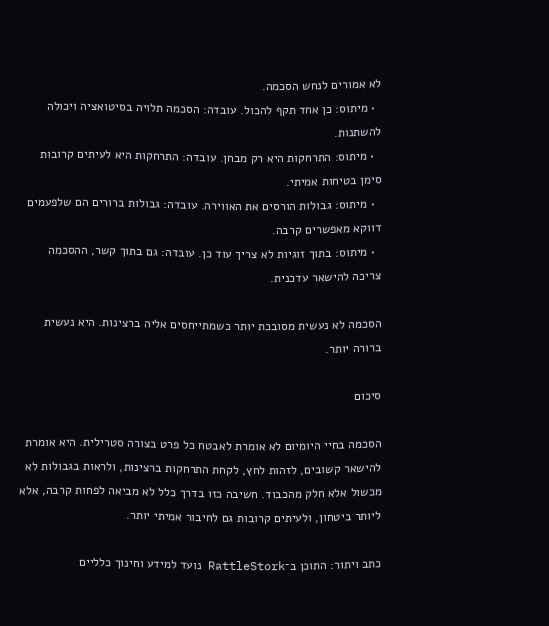לא אמורים לנחש הסכמה.
  • מיתוס: כן אחד תקף להכול. עובדה: הסכמה תלויה בסיטואציה ויכולה להשתנות.
  • מיתוס: התרחקות היא רק מבחן. עובדה: התרחקות היא לעיתים קרובות סימן בטיחות אמיתי.
  • מיתוס: גבולות הורסים את האווירה. עובדה: גבולות ברורים הם שלפעמים דווקא מאפשרים קרבה.
  • מיתוס: בתוך זוגיות לא צריך עוד כן. עובדה: גם בתוך קשר, ההסכמה צריכה להישאר עדכנית.

הסכמה לא נעשית מסובכת יותר כשמתייחסים אליה ברצינות. היא נעשית ברורה יותר.

סיכום

הסכמה בחיי היומיום לא אומרת לאבטח כל פרט בצורה סטרילית. היא אומרת להישאר קשובים, לזהות לחץ, לקחת התרחקות ברצינות, ולראות בגבולות לא מכשול אלא חלק מהכבוד. חשיבה כזו בדרך כלל לא מביאה לפחות קרבה, אלא ליותר ביטחון, ולעיתים קרובות גם לחיבור אמיתי יותר.

כתב ויתור: התוכן ב־RattleStork נועד למידע וחינוך כלליים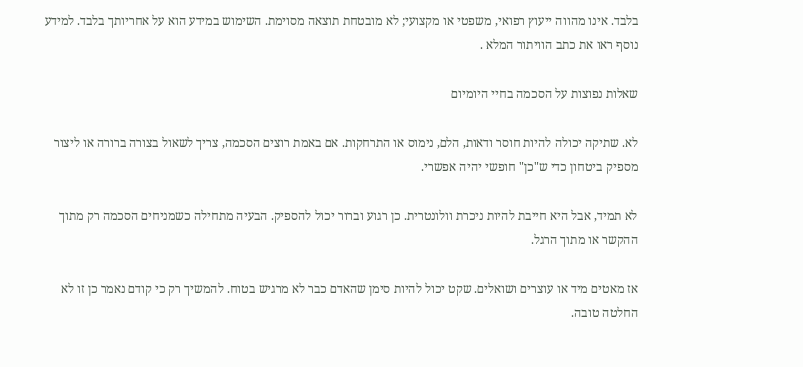בלבד. אינו מהווה ייעוץ רפואי, משפטי או מקצועי; לא מובטחת תוצאה מסוימת. השימוש במידע הוא על אחריותך בלבד. למידע נוסף ראו את כתב הוויתור המלא .

שאלות נפוצות על הסכמה בחיי היומיום

לא. שתיקה יכולה להיות חוסר ודאות, הלם, נימוס או התרחקות. אם באמת רוצים הסכמה, צריך לשאול בצורה ברורה או ליצור מספיק ביטחון כדי ש"כן" חופשי יהיה אפשרי.

לא תמיד, אבל היא חייבת להיות ניכרת וולונטרית. כן רגוע וברור יכול להספיק. הבעיה מתחילה כשמניחים הסכמה רק מתוך ההקשר או מתוך הרגל.

אז מאטים מיד או עוצרים ושואלים. שקט יכול להיות סימן שהאדם כבר לא מרגיש בטוח. להמשיך רק כי קודם נאמר כן זו לא החלטה טובה.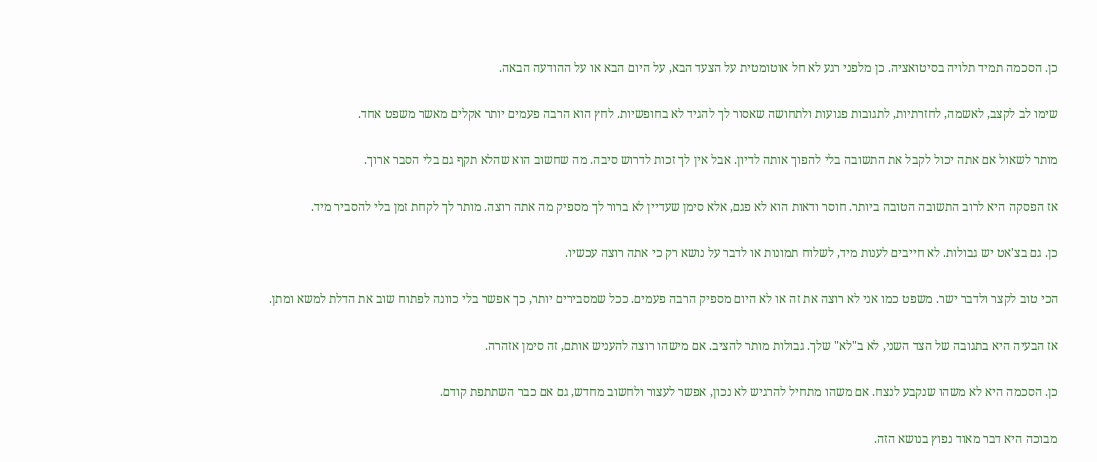כן. הסכמה תמיד תלויה בסיטואציה. כן מלפני רגע לא חל אוטומטית על הצעד הבא, על היום הבא או על ההודעה הבאה.

שימו לב לקצב, לאשמה, לחזרתיות, לתגובות פגועות ולתחושה שאסור לך להגיד לא בחופשיות. לחץ הוא הרבה פעמים יותר אקלים מאשר משפט אחד.

מותר לשאול אם אתה יכול לקבל את התשובה בלי להפוך אותה לדיון. אבל אין לך זכות לדרוש סיבה. מה שחשוב הוא שהלא תקף גם בלי הסבר ארוך.

אז הפסקה היא לרוב התשובה הטובה ביותר. חוסר ודאות הוא לא פגם, אלא סימן שעדיין לא ברור לך מספיק מה אתה רוצה. מותר לך לקחת זמן בלי להסביר מיד.

כן. גם בצ'אט יש גבולות. לא חייבים לענות מיד, לשלוח תמונות או לדבר על נושא רק כי אתה רוצה עכשיו.

הכי טוב לקצר ולדבר ישר. משפט כמו אני לא רוצה את זה או לא היום מספיק הרבה פעמים. ככל שמסבירים יותר, כך אפשר בלי כוונה לפתוח שוב את הדלת למשא ומתן.

אז הבעיה היא בתגובה של הצד השני, לא ב"לא" שלך. גבולות מותר להציב. אם מישהו רוצה להעניש אותם, זה סימן אזהרה.

כן. הסכמה היא לא משהו שנקבע לנצח. אם משהו מתחיל להרגיש לא נכון, אפשר לעצור ולחשוב מחדש, גם אם כבר השתתפת קודם.

מבוכה היא דבר מאוד נפוץ בנושא הזה.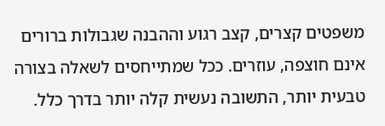משפטים קצרים, קצב רגוע וההבנה שגבולות ברורים אינם חוצפה, עוזרים. ככל שמתייחסים לשאלה בצורה טבעית יותר, התשובה נעשית קלה יותר בדרך כלל.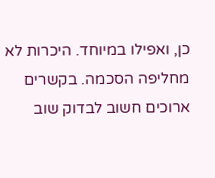כן, ואפילו במיוחד. היכרות לא מחליפה הסכמה. בקשרים ארוכים חשוב לבדוק שוב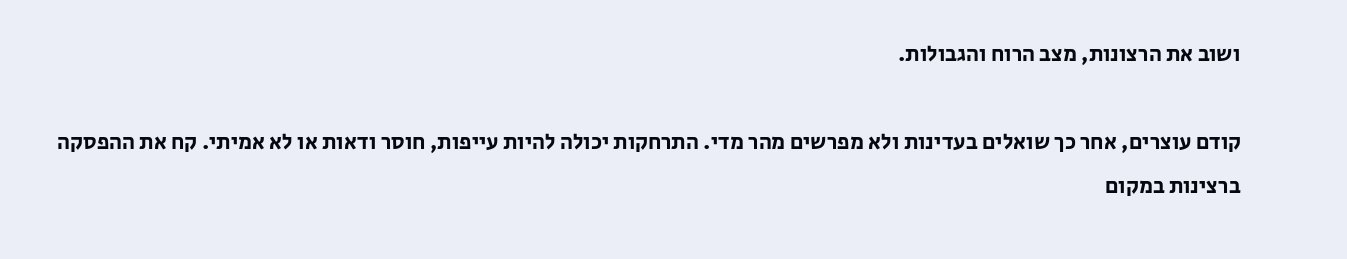ושוב את הרצונות, מצב הרוח והגבולות.

קודם עוצרים, אחר כך שואלים בעדינות ולא מפרשים מהר מדי. התרחקות יכולה להיות עייפות, חוסר ודאות או לא אמיתי. קח את ההפסקה ברצינות במקום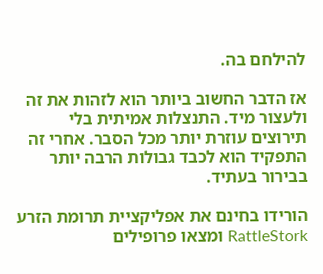להילחם בה.

אז הדבר החשוב ביותר הוא לזהות את זה ולעצור מיד. התנצלות אמיתית בלי תירוצים עוזרת יותר מכל הסבר. אחרי זה התפקיד הוא לכבד גבולות הרבה יותר בבירור בעתיד.

הורידו בחינם את אפליקציית תרומת הזרע RattleStork ומצאו פרופילים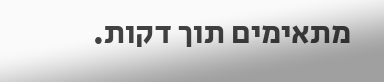מתאימים תוך דקות.